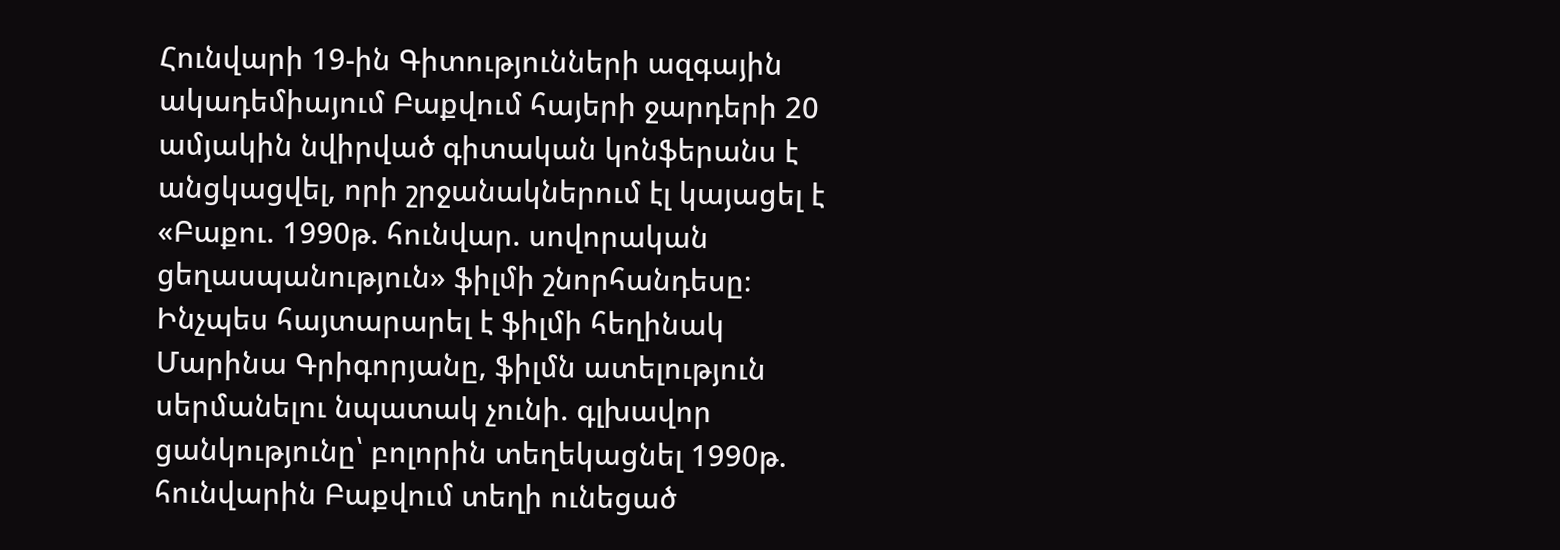Հունվարի 19-ին Գիտությունների ազգային ակադեմիայում Բաքվում հայերի ջարդերի 20 ամյակին նվիրված գիտական կոնֆերանս է անցկացվել, որի շրջանակներում էլ կայացել է «Բաքու. 1990թ. հունվար. սովորական ցեղասպանություն» ֆիլմի շնորհանդեսը։
Ինչպես հայտարարել է ֆիլմի հեղինակ Մարինա Գրիգորյանը, ֆիլմն ատելություն սերմանելու նպատակ չունի. գլխավոր ցանկությունը՝ բոլորին տեղեկացնել 1990թ. հունվարին Բաքվում տեղի ունեցած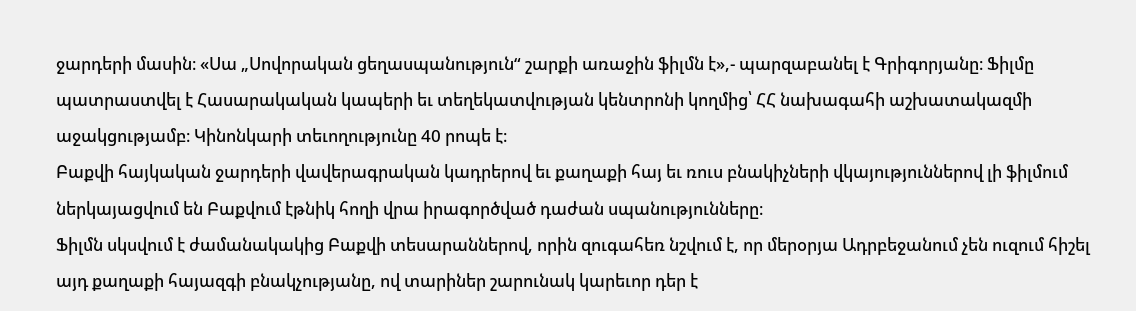ջարդերի մասին։ «Սա „Սովորական ցեղասպանություն“ շարքի առաջին ֆիլմն է»,- պարզաբանել է Գրիգորյանը։ Ֆիլմը պատրաստվել է Հասարակական կապերի եւ տեղեկատվության կենտրոնի կողմից՝ ՀՀ նախագահի աշխատակազմի աջակցությամբ։ Կինոնկարի տեւողությունը 40 րոպե է։
Բաքվի հայկական ջարդերի վավերագրական կադրերով եւ քաղաքի հայ եւ ռուս բնակիչների վկայություններով լի ֆիլմում ներկայացվում են Բաքվում էթնիկ հողի վրա իրագործված դաժան սպանությունները։
Ֆիլմն սկսվում է ժամանակակից Բաքվի տեսարաններով, որին զուգահեռ նշվում է, որ մերօրյա Ադրբեջանում չեն ուզում հիշել այդ քաղաքի հայազգի բնակչությանը, ով տարիներ շարունակ կարեւոր դեր է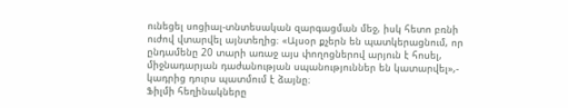ունեցել սոցիալ-տնտեսական զարգացման մեջ, իսկ հետո բռնի ուժով վտարվել այնտեղից։ «Այսօր քչերն են պատկերացնում, որ ընդամենը 20 տարի առաջ այս փողոցներով արյուն է հոսել, միջնադարյան դաժանության սպանություններ են կատարվել»,- կադրից դուրս պատմում է ձայնը։
Ֆիլմի հեղինակները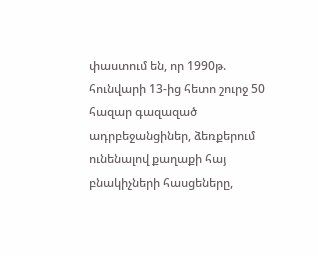փաստում են, որ 1990թ. հունվարի 13-ից հետո շուրջ 50 հազար գազազած ադրբեջանցիներ, ձեռքերում ունենալով քաղաքի հայ բնակիչների հասցեները,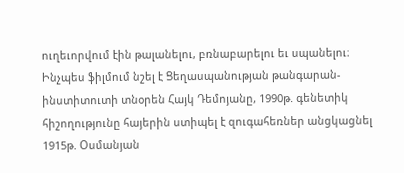ուղեւորվում էին թալանելու, բռնաբարելու եւ սպանելու։
Ինչպես ֆիլմում նշել է Ցեղասպանության թանգարան-ինստիտուտի տնօրեն Հայկ Դեմոյանը, 1990թ. գենետիկ հիշողությունը հայերին ստիպել է զուգահեռներ անցկացնել 1915թ. Օսմանյան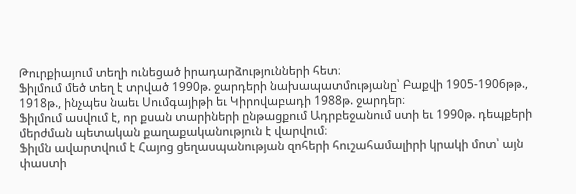Թուրքիայում տեղի ունեցած իրադարձությունների հետ։
Ֆիլմում մեծ տեղ է տրված 1990թ. ջարդերի նախապատմությանը՝ Բաքվի 1905-1906թթ., 1918թ., ինչպես նաեւ Սումգայիթի եւ Կիրովաբադի 1988թ. ջարդեր։
Ֆիլմում ասվում է, որ քսան տարիների ընթացքում Ադրբեջանում ստի եւ 1990թ. դեպքերի մերժման պետական քաղաքականություն է վարվում։
Ֆիլմն ավարտվում է Հայոց ցեղասպանության զոհերի հուշահամալիրի կրակի մոտ՝ այն փաստի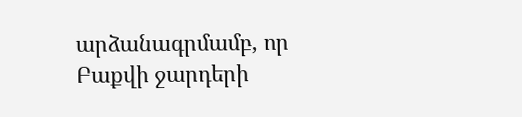արձանագրմամբ, որ Բաքվի ջարդերի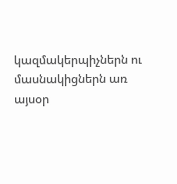կազմակերպիչներն ու մասնակիցներն առ այսօր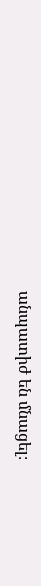անպատիժ են մնացել։